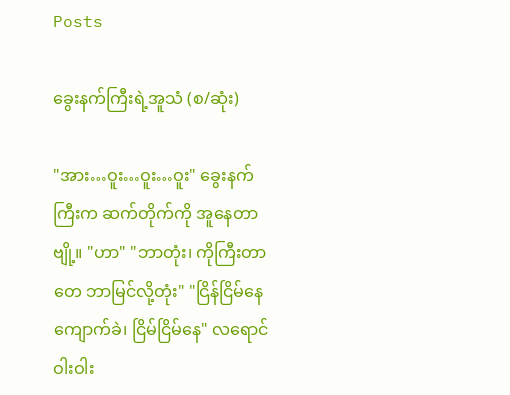Posts

ခွေးနက်ကြီးရဲ့အူသံ (စ/ဆုံး)

"အား…ဝူး…ဝူး…ဝူး" ခွေးနက်ကြီးက ဆက်တိုက်ကို အူနေတာဗျို့။ "ဟာ" "ဘာတုံး၊ ကိုကြီးတာတေ ဘာမြင်လို့တုံး" "ငြိန်ငြိမ်နေ ကျောက်ခဲ၊ ငြိမ်ငြိမ်နေ" လရောင်ဝါးဝါး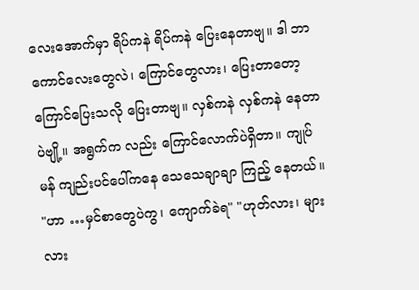လေးအောက်မှာ ရိပ်ကနဲ ရိပ်ကနဲ ပြေးနေတာဗျ။ ဒါ ဘာကောင်လေးတွေလဲ၊ ကြောင်တွေလား၊ ပြေးတာတော့ ကြောင်ပြေးသလို ပြေးတာဗျ။ လှစ်ကနဲ လှစ်ကနဲ နေတာပဲဗျို့။ အရွက်က လည်း ကြောင်လောက်ပဲရှိတာ။ ကျုပ် မန် ကျည်းပင်ပေါ်ကနေ သေသေချာချာ ကြည့် နေတယ်။ "ဟာ …မှင်စာတွေပဲကွ၊ ကျောက်ခဲရ" "ဟုတ်လား၊ များလား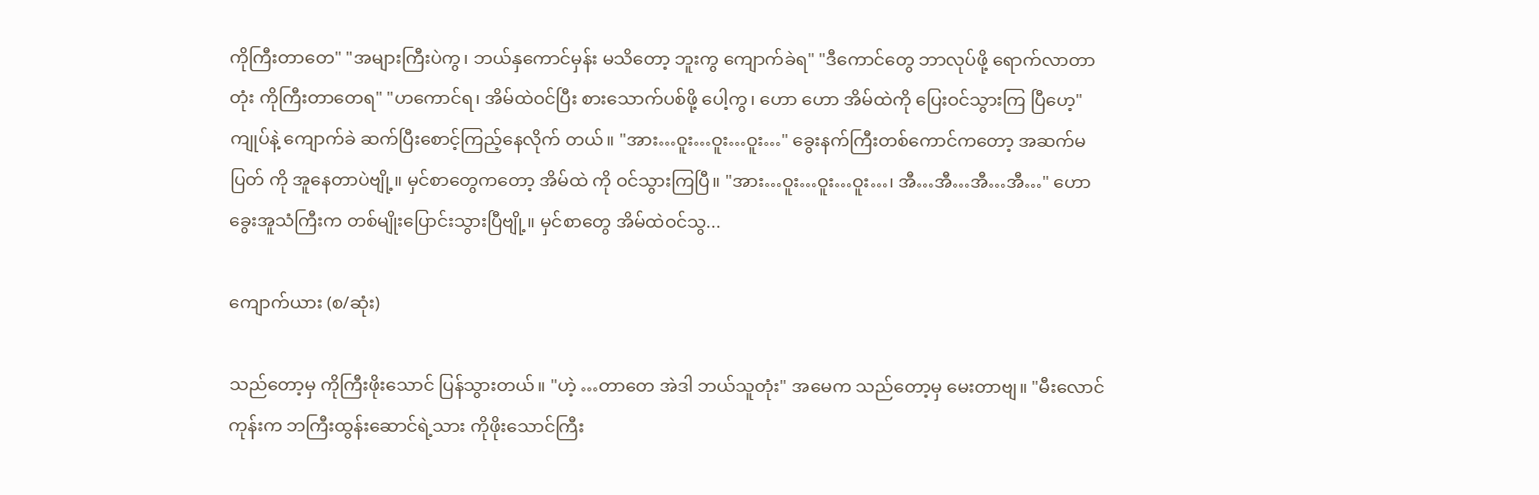ကိုကြီးတာတေ" "အများကြီးပဲကွ၊ ဘယ်နှကောင်မှန်း မသိတော့ ဘူးကွ ကျောက်ခဲရ" "ဒီကောင်တွေ ဘာလုပ်ဖို့ ရောက်လာတာတုံး ကိုကြီးတာတေရ" "ဟကောင်ရ၊ အိမ်ထဲဝင်ပြီး စားသောက်ပစ်ဖို့ ပေါ့ကွ၊ ဟော ဟော အိမ်ထဲကို ပြေးဝင်သွားကြ ပြီဟေ့" ကျုပ်နဲ့ ကျောက်ခဲ ဆက်ပြီးစောင့်ကြည့်နေလိုက် တယ်။ "အား…ဝူး…ဝူး…ဝူး…" ခွေးနက်ကြီးတစ်ကောင်ကတော့ အဆက်မပြတ် ကို အူနေတာပဲဗျို့။ မှင်စာတွေကတော့ အိမ်ထဲ ကို ဝင်သွားကြပြီ။ "အား…ဝူး…ဝူး…ဝူး…၊ အီ…အီ…အီ…အီ…" ဟော ခွေးအူသံကြီးက တစ်မျိုးပြောင်းသွားပြီဗျို့။ မှင်စာတွေ အိမ်ထဲဝင်သွ...

ကျောက်ယား (စ/ဆုံး)

သည်တော့မှ ကိုကြီးဖိုးသောင် ပြန်သွားတယ်။ "ဟဲ့ …တာတေ အဲဒါ ဘယ်သူတုံး" အမေက သည်တော့မှ မေးတာဗျ။ "မီးလောင်ကုန်းက ဘကြီးထွန်းဆောင်ရဲ့သား ကိုဖိုးသောင်ကြီး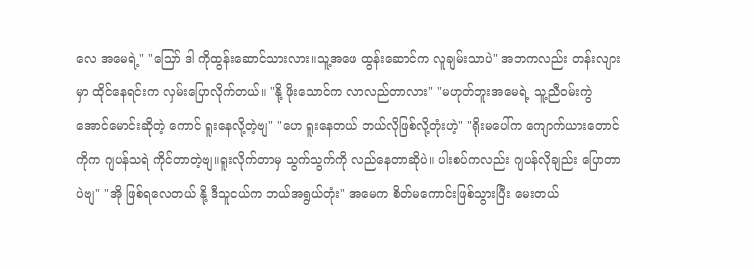လေ အမေရဲ့" "သြော် ဒါ ကိုထွန်းဆောင်သားလား။သူ့အဖေ ထွန်းဆောင်က လူချမ်းသာပဲ" အဘကလည်း တန်းလျားမှာ ထိုင်နေရင်းက လှမ်းပြောလိုက်တယ်။ "နို့ ဖိုးသောင်က လာလည်တာလား" "မဟုတ်ဘူးအမေရဲ့ သူ့ညီဝမ်းကွဲ အောင်မောင်းဆိုတဲ့ ကောင် ရူးနေလို့တဲ့ဗျ" "ဟေ ရူးနေတယ် ဘယ်လိုဖြစ်လို့တုံးဟဲ့" "ရိုးမပေါ်က ကျောက်ယားတောင်ကိုက ဂျပန်သရဲ ကိုင်တာတဲ့ဗျ။ရူးလိုက်တာမှ သွက်သွက်ကို လည်နေတာဆိုပဲ။ ပါးစပ်ကလည်း ဂျပန်လိုချည်း ပြောတာပဲဗျ" "အို ဖြစ်ရလေတယ် နို့ ဒီသူငယ်က ဘယ်အရွယ်တုံး" အမေက စိတ်မကောင်းဖြစ်သွားပြီး မေးတယ်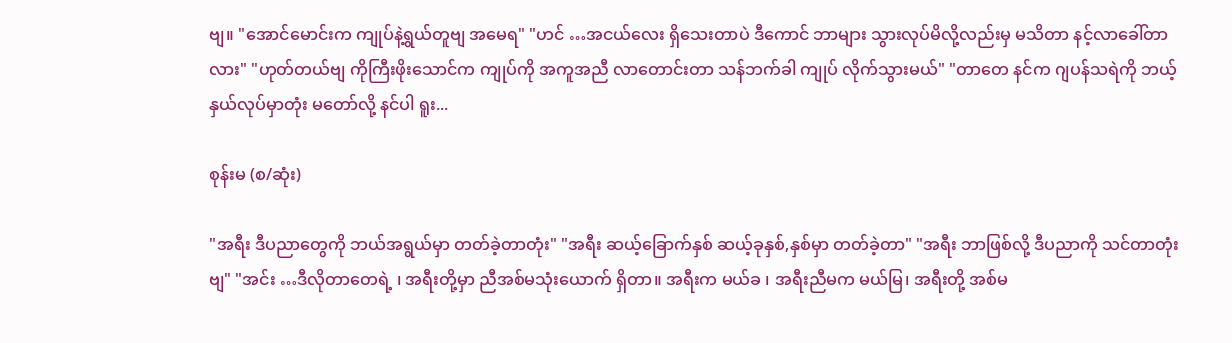ဗျ။ "အောင်မောင်းက ကျုပ်နဲ့ရွယ်တူဗျ အမေရ" "ဟင် …အငယ်လေး ရှိသေးတာပဲ ဒီကောင် ဘာများ သွားလုပ်မိလို့လည်းမှ မသိတာ နင့်လာခေါ်တာလား" "ဟုတ်တယ်ဗျ ကိုကြီးဖိုးသောင်က ကျုပ်ကို အကူအညီ လာတောင်းတာ သန်ဘက်ခါ ကျုပ် လိုက်သွားမယ်" "တာတေ နင်က ဂျပန်သရဲကို ဘယ့်နှယ်လုပ်မှာတုံး မတော်လို့ နင်ပါ ရူး...

စုန်းမ (စ/ဆုံး)

"အရီး ဒီပညာတွေကို ဘယ်အရွယ်မှာ တတ်ခဲ့တာတုံး" "အရီး ဆယ့်ခြောက်နှစ် ဆယ့်ခုနှစ်,နှစ်မှာ တတ်ခဲ့တာ" "အရီး ဘာဖြစ်လို့ ဒီပညာကို သင်တာတုံးဗျ" "အင်း …ဒီလိုတာတေရဲ့ ၊ အရီးတို့မှာ ညီအစ်မသုံးယောက် ရှိတာ။ အရီးက မယ်ခ ၊ အရီးညီမက မယ်မြ၊ အရီးတို့ အစ်မ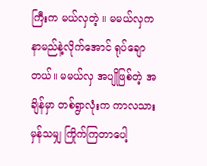ကြီးက မယ်လှတဲ့ ။ မမယ်လှက နာမည်နဲ့လိုက်အောင် ရုပ်ချောတယ်။ မမယ်လှ အပျိုဖြစ်တဲ့ အချိန်မှာ တစ်ရွာလုံးက ကာလသားမှန်သမျှ ကြိုက်ကြတာပေါ့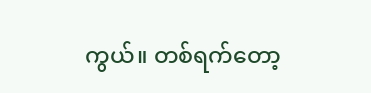ကွယ်။ တစ်ရက်တော့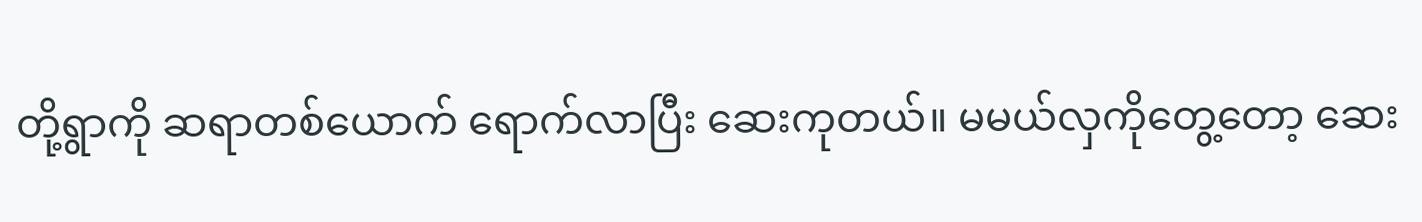တို့ရွာကို ဆရာတစ်ယောက် ရောက်လာပြီး ဆေးကုတယ်။ မမယ်လှကိုတွေ့တော့ ဆေး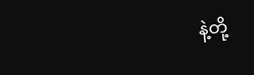နဲ့တို့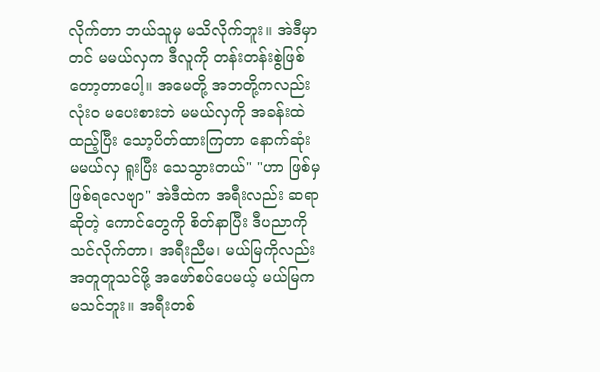လိုက်တာ ဘယ်သူမှ မသိလိုက်ဘူး။ အဲဒီမှာတင် မမယ်လှက ဒီလူကို တန်းတန်းစွဲဖြစ်တော့တာပေါ့။ အမေတို့ အဘတို့ကလည်း လုံးဝ မပေးစားဘဲ မမယ်လှကို အခန်းထဲထည့်ပြီး သော့ပိတ်ထားကြတာ နောက်ဆုံး မမယ်လှ ရူးပြီး သေသွားတယ်" "ဟာ ဖြစ်မှဖြစ်ရလေဗျာ" အဲဒီထဲက အရီးလည်း ဆရာဆိုတဲ့ ကောင်တွေကို စိတ်နာပြီး ဒီပညာကို သင်လိုက်တာ၊ အရီးညီမ၊ မယ်မြကိုလည်း အတူတူသင်ဖို့ အဖော်စပ်ပေမယ့် မယ်မြက မသင်ဘူး။ အရီးတစ်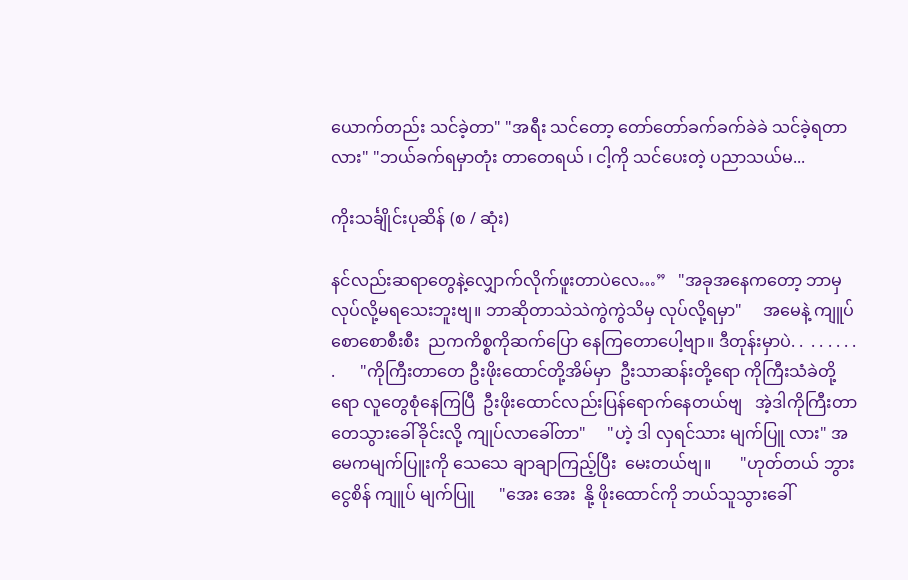ယောက်တည်း သင်ခဲ့တာ" "အရီး သင်တော့ တော်တော်ခက်ခက်ခဲခဲ သင်ခဲ့ရတာလား" "ဘယ်ခက်ရမှာတုံး တာတေရယ် ၊ ငါ့ကို သင်ပေးတဲ့ ပညာသယ်မ...

ကိုးသင်္ချိုင်းပုဆိန် (စ / ဆုံး)

နင်လည်းဆရာတွေနဲ့လျှောက်လိုက်ဖူးတာပဲလေ…”   "အခုအနေကတော့ ဘာမှလုပ်လို့မရသေးဘူးဗျ။ ဘာဆိုတာသဲသဲကွဲကွဲသိမှ လုပ်လို့ရမှာ"     အမေနဲ့ ကျူပ်စောစောစီးစီး  ညကကိစ္စကိုဆက်ပြော နေကြတောပေါ့ဗျာ။ ဒီတုန်းမှာပဲ. .  . . . . . . .      "ကိုကြီးတာတေ ဦးဖိုးထောင်တို့အိမ်မှာ  ဦးသာဆန်းတို့ရော ကိုကြီးသံခဲတို့ရော လူတွေစုံနေကြပြီ  ဦးဖိုးထောင်လည်းပြန်ရောက်နေတယ်ဗျ   အဲ့ဒါကိုကြီးတာတေသွားခေါ်ခိုင်းလို့ ကျုပ်လာခေါ်တာ"     "ဟဲ့ ဒါ လှရင်သား မျက်ပြူ လား" အမေကမျက်ပြူးကို သေသေ ချာချာကြည့်ပြီး  မေးတယ်ဗျ။       "ဟုတ်တယ် ဘွားငွေစိန် ကျူပ် မျက်ပြူ      "အေး အေး  နို့ ဖိုးထောင်ကို ဘယ်သူသွားခေါ်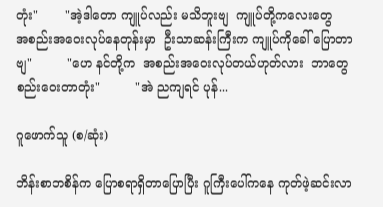တုံး"       "အဲ့ဒါတော ကျူပ်လည်း မသိဘူးဗျ  ကျူပ်တို့ကလေးတွေ   အစည်းအဝေးလုပ်နေတုန်းမှာ  ဦးသာဆန်းကြီးက ကျူပ်ကိုခေါ် ပြောတာဗျ"         "ဟေ နင်တို့က  အစည်းအဝေးလုပ်တယ်ဟုတ်လား  ဘာတွေစည်းဝေးတာတုံး"         "အဲ ညကျရင် ပုန်...

ဂူဖောက်သူ (စ/ဆုံး)

ဘိန်းစာဘစိန်က ပြောစရာရှိတာပြောပြီး ဂူကြီးပေါ်ကနေ ကုတ်ဖဲ့ဆင်းလာ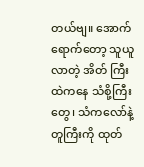တယ်ဗျ။ အောက်ရောက်တော့ သူယူလာတဲ့ အိတ် ကြီးထဲကနေ သံစို့ကြီးတွေ၊ သံကလော်နဲ့ တူကြီးကို ထုတ်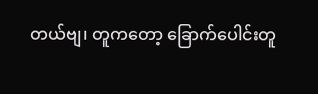တယ်ဗျ၊ တူကတော့ ခြောက်ပေါင်းတူ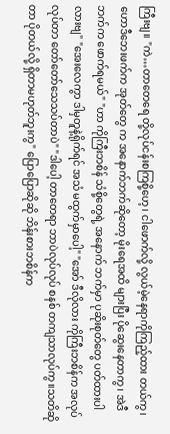ကြီးဗျ။ "ကဲ…တာတေရေ တို့လုပ်ငန်းစကြစို့ဟေ့၊ ငါဖောက်လို့ လွယ်မဲ့နေရာကိုကြည့်ထား တယ်ကွ၊ ဟောဒီဘေးဖက်က အုတ်တွေ က အနောက်ဘက်ဆိုတော့ မိုးရေအထိ များပြီး ပိုဆွေးနေတာကွ၊ အဲဒီဘက်က ဖောက်ရမယ်" "ဟာ ကိုကြီးဘစိန် သံစို့တွေရဲ့ အနောက် ဘက်မှာ ပုဆိုးစုတ်တွေ ပတ်ထားပါလားဗျ" "အေးလေကွာ ဒါမှတူနဲ့ရိုက်ရင် အသံ မထွက်မှာပေါ့" "အော် ဒီလိုလား ကိုကြီးဘစိန်က အလုပ် လုပ်တာ တော်တော်သေသပ်တာပဲ" "ဒါပေါ့ တာတေရာ ဘာပဲလုပ်လုပ် စနစ် တကျသာလုပ်ကွ။သတိဆိုတာ ပိုတယ်လို့ ရှိတာမဟုတ်ဘူးကွ" ပြောပြောဆိုဆို ဘိန်းစားဘစိန်က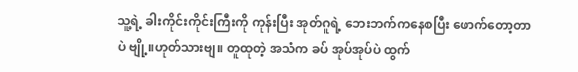သူ့ရဲ့ ခါးကိုင်းကိုင်းကြီးကို ကုန်းပြီး အုတ်ဂူရဲ့ ဘေးဘက်ကနေစပြီး ဖောက်တော့တာပဲ ဗျို့။ဟုတ်သားဗျ။ တူထုတဲ့ အသံက ခပ် အုပ်အုပ်ပဲ ထွက်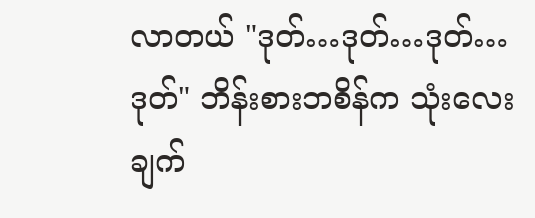လာတယ် "ဒုတ်…ဒုတ်…ဒုတ်…ဒုတ်" ဘိန်းစားဘစိန်က သုံးလေးချက်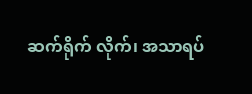ဆက်ရိုက် လိုက်၊ အသာရပ်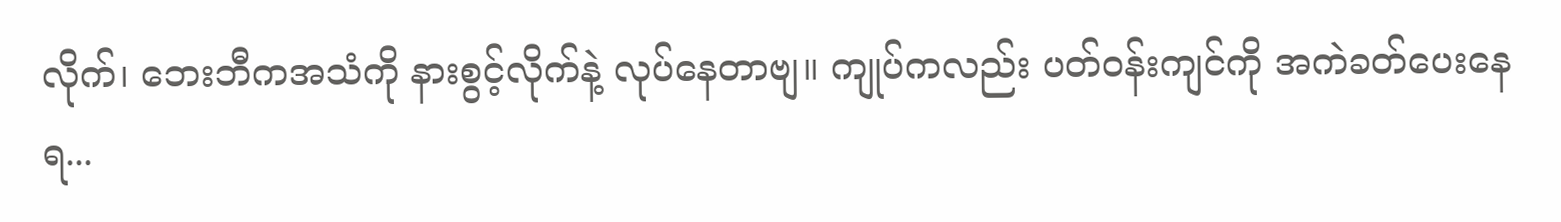လိုက်၊ ဘေးဘီကအသံကို နားစွင့်လိုက်နဲ့ လုပ်နေတာဗျ။ ကျုပ်ကလည်း ပတ်ဝန်းကျင်ကို အကဲခတ်ပေးနေရ...